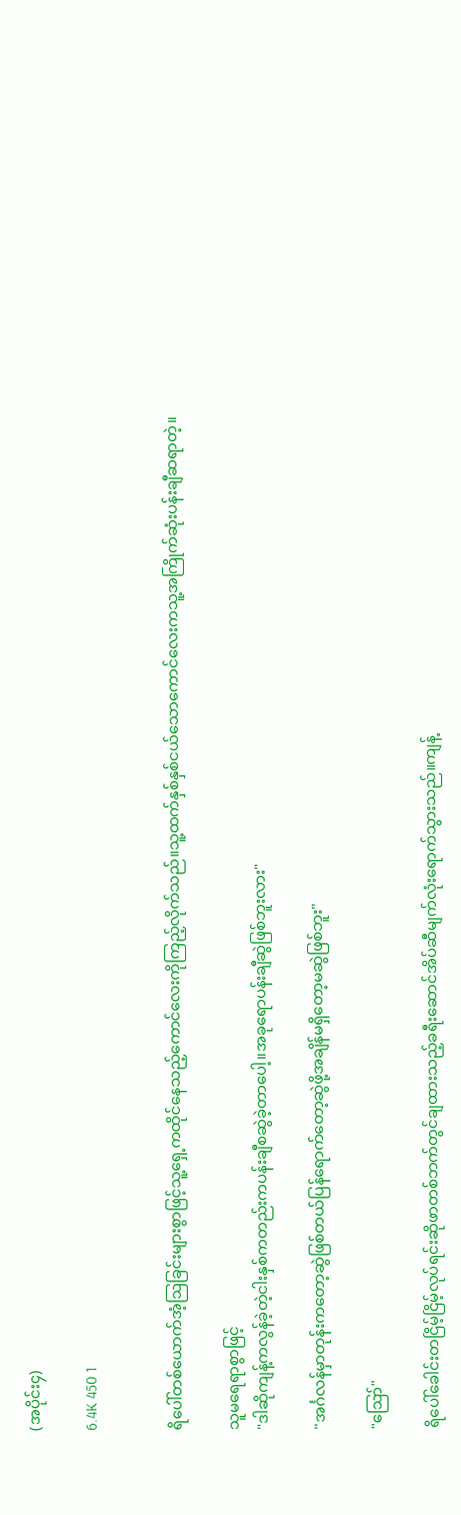(အပိုင်း၄)

6.4K 450 1


ရိပေါ်တစ်ယောက်အံ့ဩခြင်းများစွာဖြင့်သူ့ရှေ့ကထိုင်နေသည့်ကောင်လေးကိုကြည့်လိုက်သည်။သူ့ထက်နှစ်နှစ်ငယ်သောကောင်လေးကသူ့အကြိုက်ဆုံးပန်းချီဆရာတဲ့။

သူမရေရာစွာဖြင့်
"ဒါဆိုကျန့်ကလွန်ခဲ့တဲ့ငါးနှစ်ကတည်းကပန်းချီစဆွဲခဲ့တာပေါ့။အခုရောပန်းချီဆွဲဖြစ်ဘူးလား"

"အင်္ဂလန်မှာတုန်းကတော့ဆွဲဖြစ်တယ်ပြန်ရောက်တော့ဆွဲဖို့အချိန်မရှိတော့မဆွဲဖြစ်ဘူး"

"ဪ"

ရိပေါ်ခေါင်းတငြိမ့်ငြိမ့်လုပ်ရင်းဆိုဖာတစ်ဘက်တွင်ချထားသည့်ခရီးဆောင်အိပ်ဆီမျက်လုံးရောက်သွားသည်။ကျန့်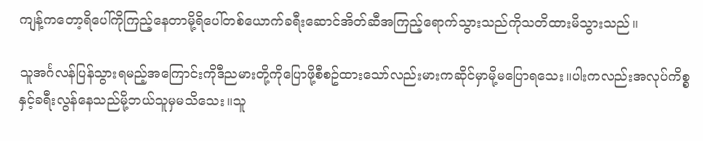ကျန့်ကတော့ရိပေါ်ကိုကြည့်နေတာမို့ရိပေါ်တစ်ယောက်ခရီးဆောင်အိတ်ဆီအကြည့်ရောက်သွားသည်ကိုသတိထားမိသွားသည်။

သူအင်္ဂလန်ပြန်သွားရမည့်အကြောင်းကိုဒီညမားတို့ကိုပြောဖို့စီစဥ်ထားသော်လည်းမားကဆိုင်မှာမို့မပြောရသေး။ပါးကလည်းအလုပ်ကိစ္စနှင့်ခရီးလွန်နေသည်မို့ဘယ်သူမှမသိသေး။သူ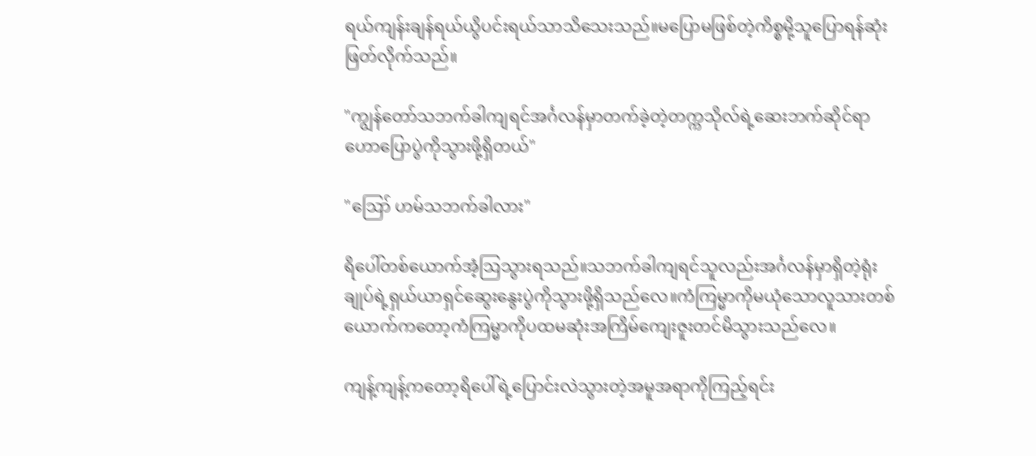ရယ်ကျန်းချန်ရယ်ယွိပင်းရယ်သာသိသေးသည်။မပြောမဖြစ်တဲ့ကိစ္စမို့သူပြောရန်ဆုံးဖြတ်လိုက်သည်။

"ကျွန်တော်သဘက်ခါကျရင်အင်္ဂလန်မှာတက်ခဲ့တဲ့တက္ကသိုလ်ရဲ့ဆေးဘက်ဆိုင်ရာဟောပြောပွဲကိုသွားဖို့ရှိတယ်"

"ဪ ဟမ်သဘက်ခါလား"

ရိပေါ်တစ်ယောက်အံ့ဩသွားရသည်။သဘက်ခါကျရင်သူလည်းအင်္ဂလန်မှာရှိတဲ့ရုံးချုပ်ရဲ့ရှယ်ယာရှင်ဆွေးနွေးပွဲကိုသွားဖို့ရှိသည်လေ။ကံကြမ္မာကိုမယုံသောလူသားတစ်ယောက်ကတော့ကံကြမ္မာကိုပထမဆုံးအကြိမ်ကျေးဇူးတင်မိသွားသည်လေ။

ကျန့်ကျန့်ကတော့ရိပေါ်ရဲ့ပြောင်းလဲသွားတဲ့အမူအရာကိုကြည့်ရင်း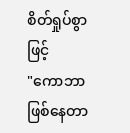စိတ်ရှုပ်စွာဖြင့်
"ကောဘာဖြစ်နေတာ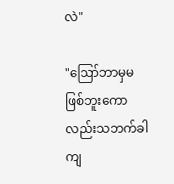လဲ"

"ဪဘာမှမဖြစ်ဘူးကောလည်းသဘက်ခါကျ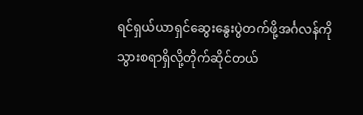ရင်ရှယ်ယာရှင်ဆွေးနွေးပွဲတက်ဖို့အင်္ဂလန်ကိုသွားစရာရှိလို့တိုက်ဆိုင်တယ်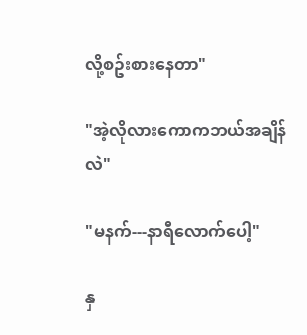လို့စဥ်းစားနေတာ"

"အဲ့လိုလားကောကဘယ်အချိန်လဲ"

"မနက်---နာရီလောက်ပေါ့"

နှ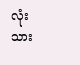လုံးသား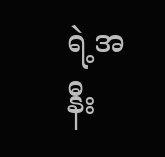ရဲ့အနီး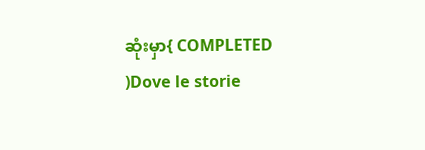ဆုံးမှာ{ COMPLETED )Dove le storie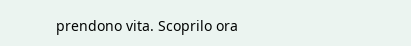prendono vita. Scoprilo ora